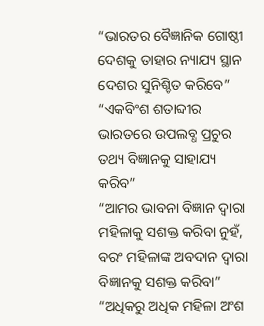“ଭାରତର ବୈଜ୍ଞାନିକ ଗୋଷ୍ଠୀ ଦେଶକୁ ତାହାର ନ୍ୟାଯ୍ୟ ସ୍ଥାନ ଦେଶର ସୁନିଶ୍ଚିତ କରିବେ”
“ଏକବିଂଶ ଶତାବ୍ଦୀର ଭାରତରେ ଉପଲବ୍ଧ ପ୍ରଚୁର ତଥ୍ୟ ବିଜ୍ଞାନକୁ ସାହାଯ୍ୟ କରିବ”
“ଆମର ଭାବନା ବିଜ୍ଞାନ ଦ୍ୱାରା ମହିଳାକୁ ସଶକ୍ତ କରିବା ନୁହଁ, ବରଂ ମହିଳାଙ୍କ ଅବଦାନ ଦ୍ୱାରା ବିଜ୍ଞାନକୁ ସଶକ୍ତ କରିବା”
“ଅଧିକରୁ ଅଧିକ ମହିଳା ଅଂଶ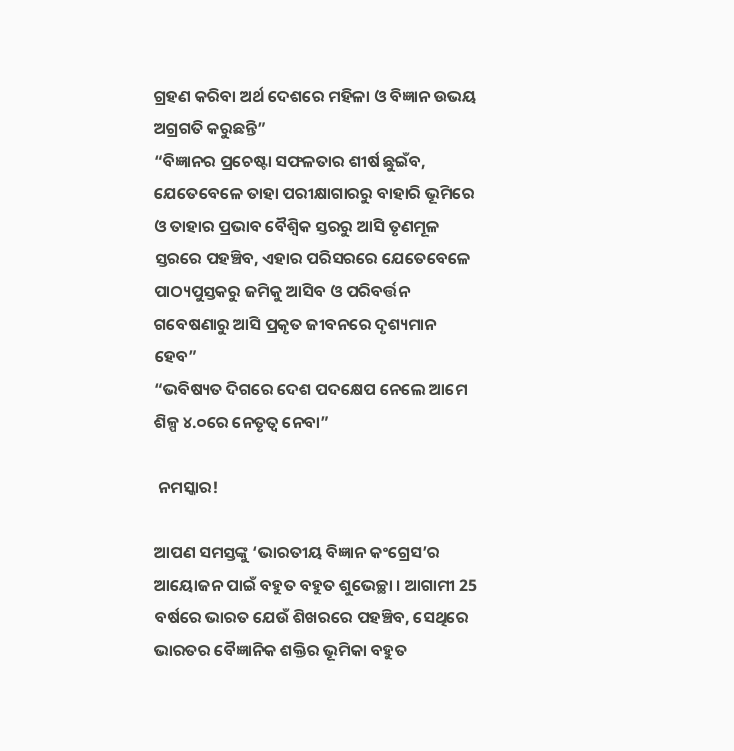ଗ୍ରହଣ କରିବା ଅର୍ଥ ଦେଶରେ ମହିଳା ଓ ବିଜ୍ଞାନ ଉଭୟ ଅଗ୍ରଗତି କରୁଛନ୍ତି”
“ବିଜ୍ଞାନର ପ୍ରଚେଷ୍ଟା ସଫଳତାର ଶୀର୍ଷ ଛୁଇଁବ, ଯେତେବେଳେ ତାହା ପରୀକ୍ଷାଗାରରୁ ବାହାରି ଭୂମିରେ ଓ ତାହାର ପ୍ରଭାବ ବୈଶ୍ୱିକ ସ୍ତରରୁ ଆସି ତୃଣମୂଳ ସ୍ତରରେ ପହଞ୍ଚିବ, ଏହାର ପରିସରରେ ଯେତେବେଳେ ପାଠ୍ୟପୁସ୍ତକରୁ ଜମିକୁ ଆସିବ ଓ ପରିବର୍ତ୍ତନ ଗବେଷଣାରୁ ଆସି ପ୍ରକୃତ ଜୀବନରେ ଦୃଶ୍ୟମାନ ହେବ”
“ଭବିଷ୍ୟତ ଦିଗରେ ଦେଶ ପଦକ୍ଷେପ ନେଲେ ଆମେ ଶିଳ୍ପ ୪.୦ରେ ନେତୃତ୍ୱ ନେବା”

 ନମସ୍କାର!

ଆପଣ ସମସ୍ତଙ୍କୁ ‘ଭାରତୀୟ ବିଜ୍ଞାନ କଂଗ୍ରେସ’ର ଆୟୋଜନ ପାଇଁ ବହୁତ ବହୁତ ଶୁଭେଚ୍ଛା । ଆଗାମୀ 25 ବର୍ଷରେ ଭାରତ ଯେଉଁ ଶିଖରରେ ପହଞ୍ଚିବ, ସେଥିରେ ଭାରତର ବୈଜ୍ଞାନିକ ଶକ୍ତିର ଭୂମିକା ବହୁତ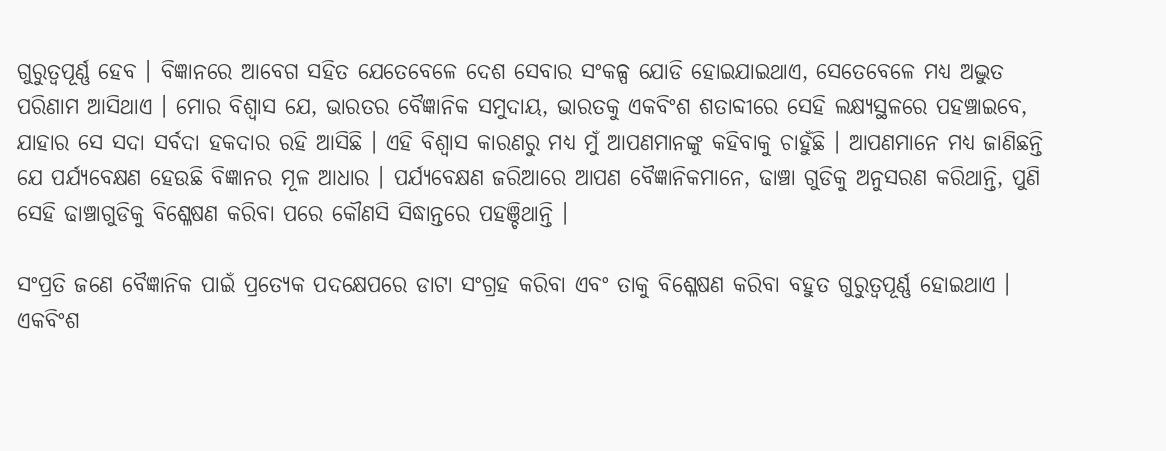ଗୁରୁତ୍ୱପୂର୍ଣ୍ଣ ହେବ । ବିଜ୍ଞାନରେ ଆବେଗ ସହିତ ଯେତେବେଳେ ଦେଶ ସେବାର ସଂକଳ୍ପ ଯୋଡି ହୋଇଯାଇଥାଏ, ସେତେବେଳେ ମଧ୍ୟ ଅଦ୍ଭୁତ ପରିଣାମ ଆସିଥାଏ । ମୋର ବିଶ୍ୱାସ ଯେ, ଭାରତର ବୈଜ୍ଞାନିକ ସମୁଦାୟ, ଭାରତକୁ ଏକବିଂଶ ଶତାବ୍ଦୀରେ ସେହି ଲକ୍ଷ୍ୟସ୍ଥଳରେ ପହଞ୍ଚାଇବେ, ଯାହାର ସେ ସଦା ସର୍ବଦା ହକଦାର ରହି ଆସିଛି । ଏହି ବିଶ୍ୱାସ କାରଣରୁ ମଧ୍ୟ ମୁଁ ଆପଣମାନଙ୍କୁ କହିବାକୁ ଚାହୁଁଛି । ଆପଣମାନେ ମଧ୍ୟ ଜାଣିଛନ୍ତି ଯେ ପର୍ଯ୍ୟବେକ୍ଷଣ ହେଉଛି ବିଜ୍ଞାନର ମୂଳ ଆଧାର । ପର୍ଯ୍ୟବେକ୍ଷଣ ଜରିଆରେ ଆପଣ ବୈଜ୍ଞାନିକମାନେ, ଢାଞ୍ଚା ଗୁଡିକୁ ଅନୁସରଣ କରିଥାନ୍ତି, ପୁଣି ସେହି ଢାଞ୍ଚାଗୁଡିକୁ ବିଶ୍ଳେଷଣ କରିବା ପରେ କୌଣସି ସିଦ୍ଧାନ୍ତରେ ପହଞ୍ଚିଥାନ୍ତି ।

ସଂପ୍ରତି ଜଣେ ବୈଜ୍ଞାନିକ ପାଇଁ ପ୍ରତ୍ୟେକ ପଦକ୍ଷେପରେ ଡାଟା ସଂଗ୍ରହ କରିବା ଏବଂ ତାକୁ ବିଶ୍ଳେଷଣ କରିବା ବହୁତ ଗୁରୁତ୍ୱପୂର୍ଣ୍ଣ ହୋଇଥାଏ । ଏକବିଂଶ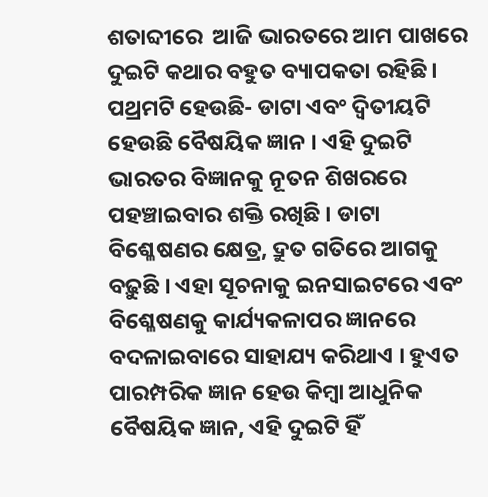ଶତାବ୍ଦୀରେ  ଆଜି ଭାରତରେ ଆମ ପାଖରେ ଦୁଇଟି କଥାର ବହୁତ ବ୍ୟାପକତା ରହିଛି । ପଥ୍ରମଟି ହେଉଛି- ଡାଟା ଏବଂ ଦ୍ୱିତୀୟଟି ହେଉଛି ବୈଷୟିକ ଜ୍ଞାନ । ଏହି ଦୁଇଟି ଭାରତର ବିଜ୍ଞାନକୁ ନୂତନ ଶିଖରରେ ପହଞ୍ଚାଇବାର ଶକ୍ତି ରଖିଛି । ଡାଟା ବିଶ୍ଳେଷଣର କ୍ଷେତ୍ର, ଦ୍ରୁତ ଗତିରେ ଆଗକୁ ବଢ଼ୁଛି । ଏହା ସୂଚନାକୁ ଇନସାଇଟରେ ଏବଂ ବିଶ୍ଳେଷଣକୁ କାର୍ଯ୍ୟକଳାପର ଜ୍ଞାନରେ ବଦଳାଇବାରେ ସାହାଯ୍ୟ କରିଥାଏ । ହୁଏତ ପାରମ୍ପରିକ ଜ୍ଞାନ ହେଉ କିମ୍ବା ଆଧୁନିକ ବୈଷୟିକ ଜ୍ଞାନ, ଏହି ଦୁଇଟି ହିଁ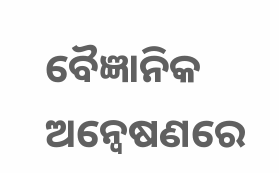ବୈଜ୍ଞାନିକ ଅନ୍ୱେଷଣରେ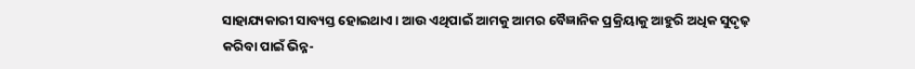ସାହାଯ୍ୟକାରୀ ସାବ୍ୟସ୍ତ ହୋଇଥାଏ । ଆଉ ଏଥିପାଇଁ ଆମକୁ ଆମର ବୈଜ୍ଞାନିକ ପ୍ରକ୍ରିୟାକୁ ଆହୁରି ଅଧିକ ସୁଦୃଢ଼ କରିବା ପାଇଁ ଭିନ୍ନ-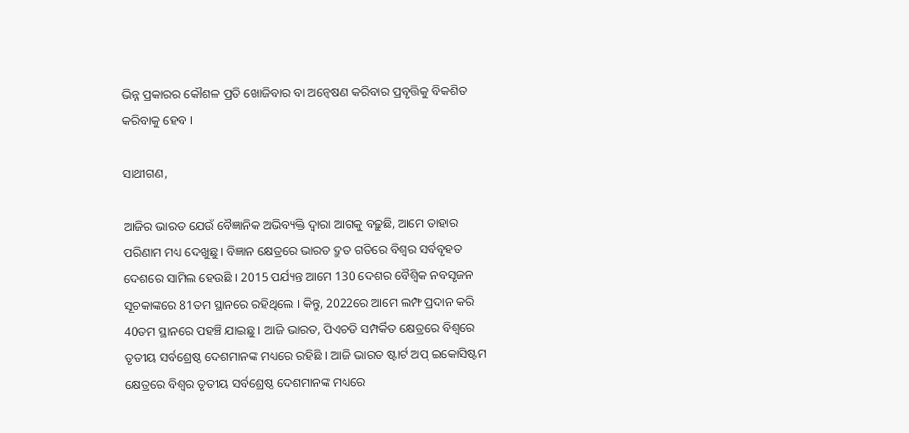ଭିନ୍ନ ପ୍ରକାରର କୌଶଳ ପ୍ରତି ଖୋଜିବାର ବା ଅନ୍ୱେଷଣ କରିବାର ପ୍ରବୃତ୍ତିକୁ ବିକଶିତ କରିବାକୁ ହେବ ।

ସାଥୀଗଣ,

ଆଜିର ଭାରତ ଯେଉଁ ବୈଜ୍ଞାନିକ ଅଭିବ୍ୟକ୍ତି ଦ୍ୱାରା ଆଗକୁ ବଢ଼ୁଛି, ଆମେ ତାହାର ପରିଣାମ ମଧ୍ୟ ଦେଖୁଛୁ । ବିଜ୍ଞାନ କ୍ଷେତ୍ରରେ ଭାରତ ଦ୍ରୁତ ଗତିରେ ବିଶ୍ୱର ସର୍ବବୃହତ ଦେଶରେ ସାମିଲ ହେଉଛି । 2015 ପର୍ଯ୍ୟନ୍ତ ଆମେ 130 ଦେଶର ବୈଶ୍ୱିକ ନବସୃଜନ ସୂଚକାଙ୍କରେ 81ତମ ସ୍ଥାନରେ ରହିଥିଲେ । କିନ୍ତୁ, 2022ରେ ଆମେ ଲମ୍ଫ ପ୍ରଦାନ କରି 40ତମ ସ୍ଥାନରେ ପହଞ୍ଚି ଯାଇଛୁ । ଆଜି ଭାରତ, ପିଏଚଡି ସମ୍ପର୍କିତ କ୍ଷେତ୍ରରେ ବିଶ୍ୱରେ ତୃତୀୟ ସର୍ବଶ୍ରେଷ୍ଠ ଦେଶମାନଙ୍କ ମଧ୍ୟରେ ରହିଛି । ଆଜି ଭାରତ ଷ୍ଟାର୍ଟ ଅପ୍ ଇକୋସିଷ୍ଟମ କ୍ଷେତ୍ରରେ ବିଶ୍ୱର ତୃତୀୟ ସର୍ବଶ୍ରେଷ୍ଠ ଦେଶମାନଙ୍କ ମଧ୍ୟରେ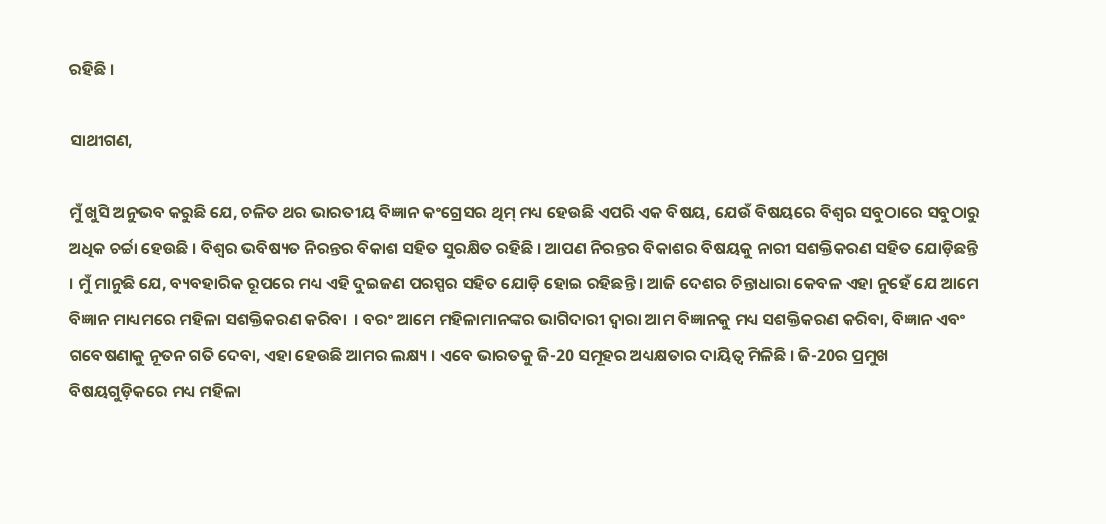ରହିଛି ।

ସାଥୀଗଣ,

ମୁଁ ଖୁସି ଅନୁଭବ କରୁଛି ଯେ, ଚଳିତ ଥର ଭାରତୀୟ ବିଜ୍ଞାନ କଂଗ୍ରେସର ଥିମ୍ ମଧ୍ୟ ହେଉଛି ଏପରି ଏକ ବିଷୟ, ଯେଉଁ ବିଷୟରେ ବିଶ୍ୱର ସବୁଠାରେ ସବୁଠାରୁ ଅଧିକ ଚର୍ଚ୍ଚା ହେଉଛି । ବିଶ୍ୱର ଭବିଷ୍ୟତ ନିରନ୍ତର ବିକାଶ ସହିତ ସୁରକ୍ଷିତ ରହିଛି । ଆପଣ ନିରନ୍ତର ବିକାଶର ବିଷୟକୁ ନାରୀ ସଶକ୍ତିକରଣ ସହିତ ଯୋଡ଼ିଛନ୍ତି । ମୁଁ ମାନୁଛି ଯେ, ବ୍ୟବହାରିକ ରୂପରେ ମଧ୍ୟ ଏହି ଦୁଇଜଣ ପରସ୍ପର ସହିତ ଯୋଡ଼ି ହୋଇ ରହିଛନ୍ତି । ଆଜି ଦେଶର ଚିନ୍ତାଧାରା କେବଳ ଏହା ନୁହେଁ ଯେ ଆମେ ବିଜ୍ଞାନ ମାଧ୍ୟମରେ ମହିଳା ସଶକ୍ତିକରଣ କରିବା  । ବରଂ ଆମେ ମହିଳାମାନଙ୍କର ଭାଗିଦାରୀ ଦ୍ୱାରା ଆମ ବିଜ୍ଞାନକୁ ମଧ୍ୟ ସଶକ୍ତିକରଣ କରିବା, ବିଜ୍ଞାନ ଏବଂ ଗବେଷଣାକୁ ନୂତନ ଗତି ଦେବା, ଏହା ହେଉଛି ଆମର ଲକ୍ଷ୍ୟ । ଏବେ ଭାରତକୁ ଜି-20 ସମୂହର ଅଧ୍ୟକ୍ଷତାର ଦାୟିତ୍ୱ ମିଳିଛି । ଜି-20ର ପ୍ରମୁଖ ବିଷୟଗୁଡ଼ିକରେ ମଧ୍ୟ ମହିଳା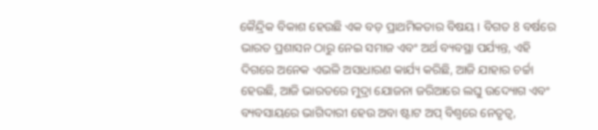କୈନ୍ଦ୍ରିକ ବିକାଶ ହେଉଛି ଏକ ବଡ଼ ପ୍ରାଥମିକତାର ବିଷୟ । ବିଗତ 8 ବର୍ଷରେ ଭାରତ ପ୍ରଶାସନ ଠାରୁ ନେଇ ସମାଜ ଏବଂ ଅର୍ଥ ବ୍ୟବସ୍ଥା ପର୍ଯ୍ୟନ୍ତ, ଏହି ଦିଗରେ ଅନେକ ଏଭଳି ଅସାଧାରଣ କାର୍ଯ୍ୟ କରିଛି, ଆଜି ଯାହାର ଚର୍ଚ୍ଚା ହେଉଛି, ଆଜି ଭାରତରେ ମୁଦ୍ରା ଯୋଜନା ଜରିଆରେ ଲଘୁ ଉଦ୍ୟୋଗ ଏବଂ ବ୍ୟବସାୟରେ ଭାଗିଦାରୀ ହେଉ ଅବା ଷ୍ଟାଟ ଅପ୍ ବିଶ୍ୱରେ ନେତୃତ୍ୱ,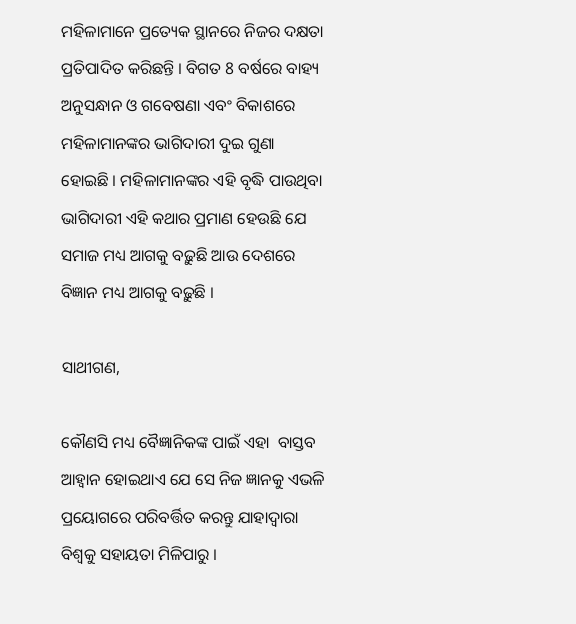ମହିଳାମାନେ ପ୍ରତ୍ୟେକ ସ୍ଥାନରେ ନିଜର ଦକ୍ଷତା ପ୍ରତିପାଦିତ କରିଛନ୍ତି । ବିଗତ 8 ବର୍ଷରେ ବାହ୍ୟ ଅନୁସନ୍ଧାନ ଓ ଗବେଷଣା ଏବଂ ବିକାଶରେ ମହିଳାମାନଙ୍କର ଭାଗିଦାରୀ ଦୁଇ ଗୁଣା ହୋଇଛି । ମହିଳାମାନଙ୍କର ଏହି ବୃଦ୍ଧି ପାଉଥିବା ଭାଗିଦାରୀ ଏହି କଥାର ପ୍ରମାଣ ହେଉଛି ଯେ ସମାଜ ମଧ୍ୟ ଆଗକୁ ବଢ଼ୁଛି ଆଉ ଦେଶରେ ବିଜ୍ଞାନ ମଧ୍ୟ ଆଗକୁ ବଢ଼ୁଛି ।

ସାଥୀଗଣ,

କୌଣସି ମଧ୍ୟ ବୈଜ୍ଞାନିକଙ୍କ ପାଇଁ ଏହା  ବାସ୍ତବ ଆହ୍ୱାନ ହୋଇଥାଏ ଯେ ସେ ନିଜ ଜ୍ଞାନକୁ ଏଭଳି ପ୍ରୟୋଗରେ ପରିବର୍ତ୍ତିତ କରନ୍ତୁ ଯାହାଦ୍ୱାରା ବିଶ୍ୱକୁ ସହାୟତା ମିଳିପାରୁ ।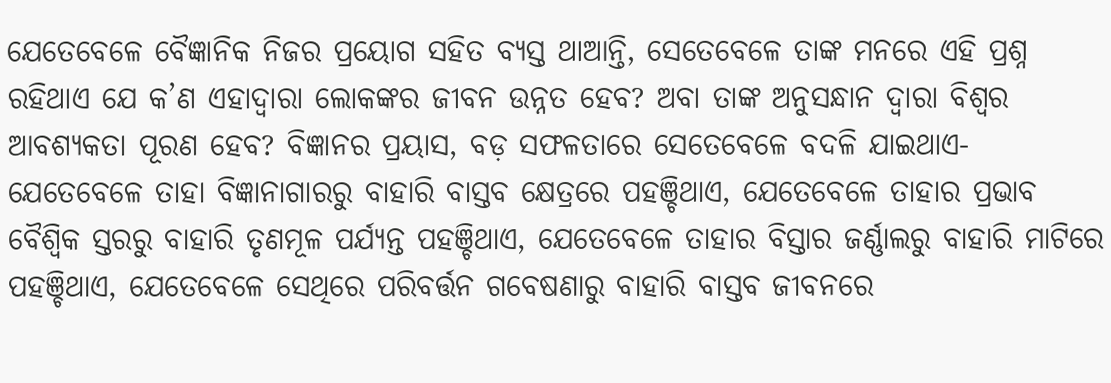ଯେତେବେଳେ ବୈଜ୍ଞାନିକ ନିଜର ପ୍ରୟୋଗ ସହିତ ବ୍ୟସ୍ତ ଥାଆନ୍ତି, ସେତେବେଳେ ତାଙ୍କ ମନରେ ଏହି ପ୍ରଶ୍ନ ରହିଥାଏ ଯେ କ’ଣ ଏହାଦ୍ୱାରା ଲୋକଙ୍କର ଜୀବନ ଉନ୍ନତ ହେବ? ଅବା ତାଙ୍କ ଅନୁସନ୍ଧାନ ଦ୍ୱାରା ବିଶ୍ୱର ଆବଶ୍ୟକତା ପୂରଣ ହେବ? ବିଜ୍ଞାନର ପ୍ରୟାସ, ବଡ଼ ସଫଳତାରେ ସେତେବେଳେ ବଦଳି ଯାଇଥାଏ- ଯେତେବେଳେ ତାହା ବିଜ୍ଞାନାଗାରରୁ ବାହାରି ବାସ୍ତବ କ୍ଷେତ୍ରରେ ପହଞ୍ଚିଥାଏ, ଯେତେବେଳେ ତାହାର ପ୍ରଭାବ ବୈଶ୍ୱିକ ସ୍ତରରୁ ବାହାରି ତୃଣମୂଳ ପର୍ଯ୍ୟନ୍ତ ପହଞ୍ଚିଥାଏ, ଯେତେବେଳେ ତାହାର ବିସ୍ତାର ଜର୍ଣ୍ଣାଲରୁ ବାହାରି ମାଟିରେ ପହଞ୍ଚିଥାଏ, ଯେତେବେଳେ ସେଥିରେ ପରିବର୍ତ୍ତନ ଗବେଷଣାରୁ ବାହାରି ବାସ୍ତବ ଜୀବନରେ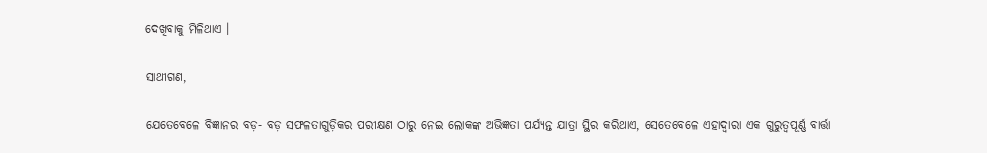ଦେଖିବାକୁ ମିଳିଥାଏ ।

ସାଥୀଗଣ,

ଯେତେବେଳେ ବିଜ୍ଞାନର ବଡ଼- ବଡ଼ ସଫଳତାଗୁଡ଼ିକର ପରୀକ୍ଷଣ ଠାରୁ ନେଇ ଲୋକଙ୍କ ଅଭିଜ୍ଞତା ପର୍ଯ୍ୟନ୍ତ ଯାତ୍ରା ସ୍ଥିର କରିଥାଏ, ସେତେବେଳେ ଏହାଦ୍ୱାରା ଏକ ଗୁରୁତ୍ୱପୂର୍ଣ୍ଣ ବାର୍ତ୍ତା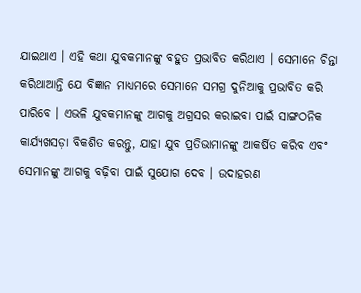ଯାଇଥାଏ । ଏହି କଥା ଯୁବକମାନଙ୍କୁ ବହୁତ ପ୍ରଭାବିତ କରିଥାଏ । ସେମାନେ ଚିନ୍ତା କରିଥାଆନ୍ତି ଯେ ବିଜ୍ଞାନ ମାଧ୍ୟମରେ ସେମାନେ ସମଗ୍ର ଦୁନିଆକୁ ପ୍ରଭାବିତ କରି ପାରିବେ । ଏଭଳି ଯୁବକମାନଙ୍କୁ ଆଗକୁ ଅଗ୍ରସର କରାଇବା ପାଇଁ ସାଙ୍ଗଠନିକ କାର୍ଯ୍ୟଖସଡ଼ା ବିକଶିତ କରନ୍ତୁ, ଯାହା ଯୁବ ପ୍ରତିଭାମାନଙ୍କୁ ଆକର୍ଷିତ କରିବ ଏବଂ ସେମାନଙ୍କୁ ଆଗକୁ ବଢ଼ିବା ପାଇଁ ସୁଯୋଗ ଦେବ । ଉଦାହରଣ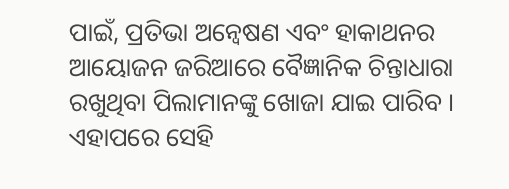ପାଇଁ, ପ୍ରତିଭା ଅନ୍ୱେଷଣ ଏବଂ ହାକାଥନର ଆୟୋଜନ ଜରିଆରେ ବୈଜ୍ଞାନିକ ଚିନ୍ତାଧାରା ରଖୁଥିବା ପିଲାମାନଙ୍କୁ ଖୋଜା ଯାଇ ପାରିବ । ଏହାପରେ ସେହି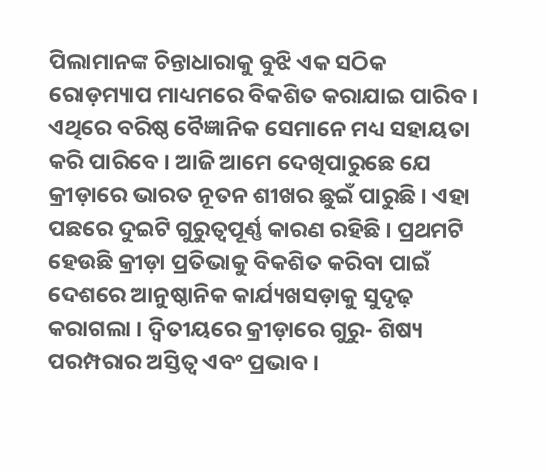ପିଲାମାନଙ୍କ ଚିନ୍ତାଧାରାକୁ ବୁଝି ଏକ ସଠିକ ରୋଡ଼ମ୍ୟାପ ମାଧ୍ୟମରେ ବିକଶିତ କରାଯାଇ ପାରିବ । ଏଥିରେ ବରିଷ୍ଠ ବୈଜ୍ଞାନିକ ସେମାନେ ମଧ୍ୟ ସହାୟତା କରି ପାରିବେ । ଆଜି ଆମେ ଦେଖିପାରୁଛେ ଯେ କ୍ରୀଡ଼ାରେ ଭାରତ ନୂତନ ଶୀଖର ଛୁଇଁ ପାରୁଛି । ଏହା ପଛରେ ଦୁଇଟି ଗୁରୁତ୍ୱପୂର୍ଣ୍ଣ କାରଣ ରହିଛି । ପ୍ରଥମଟି ହେଉଛି କ୍ରୀଡ଼ା ପ୍ରତିଭାକୁ ବିକଶିତ କରିବା ପାଇଁ ଦେଶରେ ଆନୁଷ୍ଠାନିକ କାର୍ଯ୍ୟଖସଡ଼ାକୁ ସୁଦୃଢ଼ କରାଗଲା । ଦ୍ୱିତୀୟରେ କ୍ରୀଡ଼ାରେ ଗୁରୁ- ଶିଷ୍ୟ ପରମ୍ପରାର ଅସ୍ତିତ୍ୱ ଏବଂ ପ୍ରଭାବ ।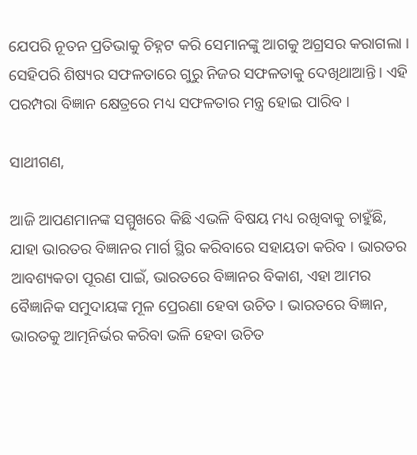ଯେପରି ନୂତନ ପ୍ରତିଭାକୁ ଚିହ୍ନଟ କରି ସେମାନଙ୍କୁ ଆଗକୁ ଅଗ୍ରସର କରାଗଲା । ସେହିପରି ଶିଷ୍ୟର ସଫଳତାରେ ଗୁରୁ ନିଜର ସଫଳତାକୁ ଦେଖିଥାଆନ୍ତି । ଏହି ପରମ୍ପରା ବିଜ୍ଞାନ କ୍ଷେତ୍ରରେ ମଧ୍ୟ ସଫଳତାର ମନ୍ତ୍ର ହୋଇ ପାରିବ ।

ସାଥୀଗଣ,

ଆଜି ଆପଣମାନଙ୍କ ସମ୍ମୁଖରେ କିଛି ଏଭଳି ବିଷୟ ମଧ୍ୟ ରଖିବାକୁ ଚାହୁଁଛି, ଯାହା ଭାରତର ବିଜ୍ଞାନର ମାର୍ଗ ସ୍ଥିର କରିବାରେ ସହାୟତା କରିବ । ଭାରତର ଆବଶ୍ୟକତା ପୂରଣ ପାଇଁ, ଭାରତରେ ବିଜ୍ଞାନର ବିକାଶ, ଏହା ଆମର ବୈଜ୍ଞାନିକ ସମୁଦାୟଙ୍କ ମୂଳ ପ୍ରେରଣା ହେବା ଉଚିତ । ଭାରତରେ ବିଜ୍ଞାନ, ଭାରତକୁ ଆତ୍ମନିର୍ଭର କରିବା ଭଳି ହେବା ଉଚିତ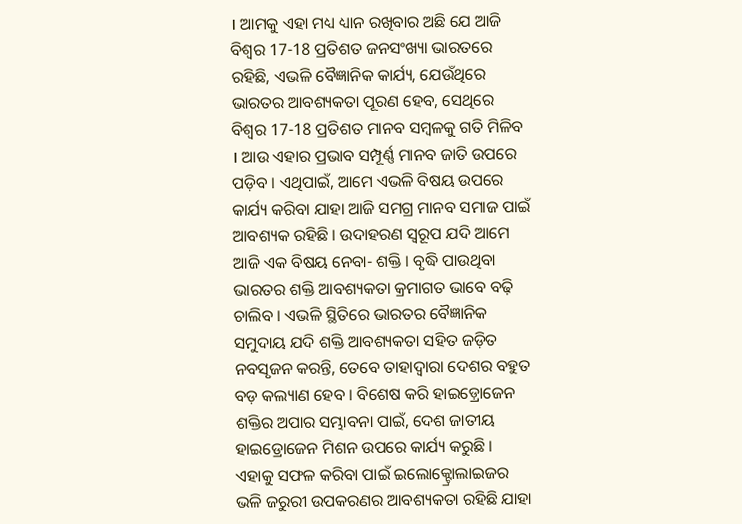। ଆମକୁ ଏହା ମଧ୍ୟ ଧ୍ୟାନ ରଖିବାର ଅଛି ଯେ ଆଜି ବିଶ୍ୱର 17-18 ପ୍ରତିଶତ ଜନସଂଖ୍ୟା ଭାରତରେ ରହିଛି, ଏଭଳି ବୈଜ୍ଞାନିକ କାର୍ଯ୍ୟ, ଯେଉଁଥିରେ ଭାରତର ଆବଶ୍ୟକତା ପୂରଣ ହେବ, ସେଥିରେ ବିଶ୍ୱର 17-18 ପ୍ରତିଶତ ମାନବ ସମ୍ବଳକୁ ଗତି ମିଳିବ । ଆଉ ଏହାର ପ୍ରଭାବ ସମ୍ପୂର୍ଣ୍ଣ ମାନବ ଜାତି ଉପରେ ପଡ଼ିବ । ଏଥିପାଇଁ, ଆମେ ଏଭଳି ବିଷୟ ଉପରେ କାର୍ଯ୍ୟ କରିବା ଯାହା ଆଜି ସମଗ୍ର ମାନବ ସମାଜ ପାଇଁ ଆବଶ୍ୟକ ରହିଛି । ଉଦାହରଣ ସ୍ୱରୂପ ଯଦି ଆମେ ଆଜି ଏକ ବିଷୟ ନେବା- ଶକ୍ତି । ବୃଦ୍ଧି ପାଉଥିବା ଭାରତର ଶକ୍ତି ଆବଶ୍ୟକତା କ୍ରମାଗତ ଭାବେ ବଢ଼ି ଚାଲିବ । ଏଭଳି ସ୍ଥିତିରେ ଭାରତର ବୈଜ୍ଞାନିକ ସମୁଦାୟ ଯଦି ଶକ୍ତି ଆବଶ୍ୟକତା ସହିତ ଜଡ଼ିତ ନବସୃଜନ କରନ୍ତି, ତେବେ ତାହାଦ୍ୱାରା ଦେଶର ବହୁତ ବଡ଼ କଲ୍ୟାଣ ହେବ । ବିଶେଷ କରି ହାଇଡ଼୍ରୋଜେନ ଶକ୍ତିର ଅପାର ସମ୍ଭାବନା ପାଇଁ, ଦେଶ ଜାତୀୟ ହାଇଡ୍ରୋଜେନ ମିଶନ ଉପରେ କାର୍ଯ୍ୟ କରୁଛି । ଏହାକୁ ସଫଳ କରିବା ପାଇଁ ଇଲୋକ୍ଟ୍ରୋଲାଇଜର ଭଳି ଜରୁରୀ ଉପକରଣର ଆବଶ୍ୟକତା ରହିଛି ଯାହା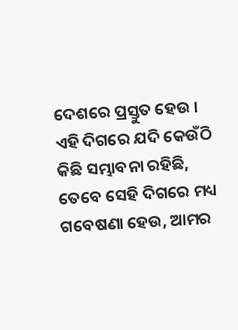ଦେଶରେ ପ୍ରସ୍ତୁତ ହେଉ । ଏହି ଦିଗରେ ଯଦି କେଉଁଠି କିଛି ସମ୍ଭାବନା ରହିଛି, ତେବେ ସେହି ଦିଗରେ ମଧ୍ୟ ଗବେଷଣା ହେଉ, ଆମର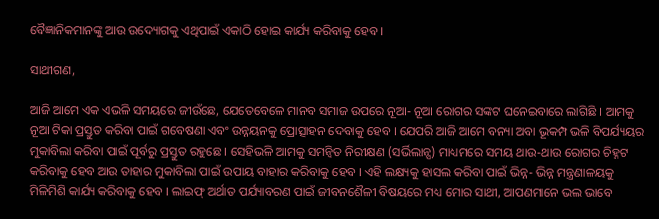ବୈଜ୍ଞାନିକମାନଙ୍କୁ ଆଉ ଉଦ୍ୟୋଗକୁ ଏଥିପାଇଁ ଏକାଠି ହୋଇ କାର୍ଯ୍ୟ କରିବାକୁ ହେବ ।

ସାଥୀଗଣ,

ଆଜି ଆମେ ଏକ ଏଭଳି ସମୟରେ ଜୀଉଁଛେ, ଯେତେବେଳେ ମାନବ ସମାଜ ଉପରେ ନୂଆ- ନୂଆ ରୋଗର ସଙ୍କଟ ଘନେଇବାରେ ଲାଗିଛି । ଆମକୁ ନୂଆ ଟିକା ପ୍ରସ୍ତୁତ କରିବା ପାଇଁ ଗବେଷଣା ଏବଂ ଉନ୍ନୟନକୁ ପ୍ରୋତ୍ସାହନ ଦେବାକୁ ହେବ । ଯେପରି ଆଜି ଆମେ ବନ୍ୟା ଅବା ଭୂକମ୍ପ ଭଳି ବିପର୍ଯ୍ୟୟର ମୁକାବିଲା କରିବା ପାଇଁ ପୂର୍ବରୁ ପ୍ରସ୍ତୁତ ରହୁଛେ । ସେହିଭଳି ଆମକୁ ସମନ୍ୱିତ ନିରୀକ୍ଷଣ (ସର୍ଭିଲାନ୍ସ) ମାଧ୍ୟମରେ ସମୟ ଥାଉ-ଥାଉ ରୋଗର ଚିହ୍ନଟ କରିବାକୁ ହେବ ଆଉ ତାହାର ମୁକାବିଲା ପାଇଁ ଉପାୟ ବାହାର କରିବାକୁ ହେବ । ଏହି ଲକ୍ଷ୍ୟକୁ ହାସଲ କରିବା ପାଇଁ ଭିନ୍ନ- ଭିନ୍ନ ମନ୍ତ୍ରଣାଳୟକୁ ମିଳିମିଶି କାର୍ଯ୍ୟ କରିବାକୁ ହେବ । ଲାଇଫ୍ ଅର୍ଥାତ ପର୍ଯ୍ୟାବରଣ ପାଇଁ ଜୀବନଶୈଳୀ ବିଷୟରେ ମଧ୍ୟ ମୋର ସାଥୀ, ଆପଣମାନେ ଭଲ ଭାବେ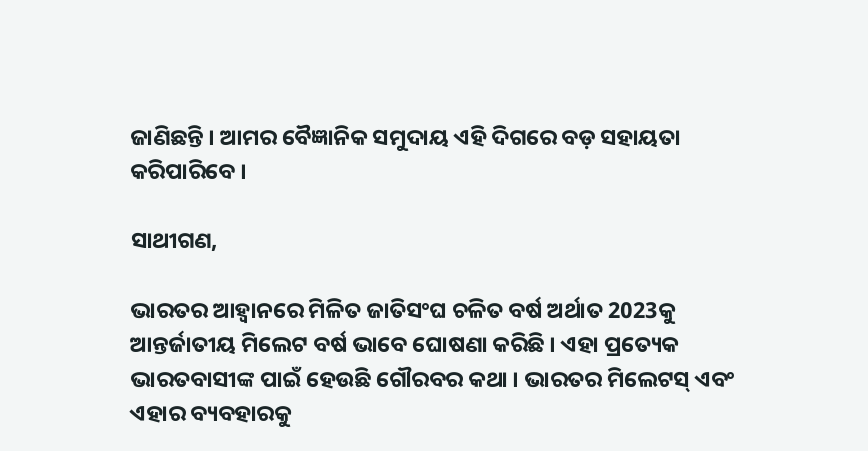ଜାଣିଛନ୍ତି । ଆମର ବୈଜ୍ଞାନିକ ସମୁଦାୟ ଏହି ଦିଗରେ ବଡ଼ ସହାୟତା କରିପାରିବେ ।

ସାଥୀଗଣ,

ଭାରତର ଆହ୍ୱାନରେ ମିଳିତ ଜାତିସଂଘ ଚଳିତ ବର୍ଷ ଅର୍ଥାତ 2023କୁ ଆନ୍ତର୍ଜାତୀୟ ମିଲେଟ ବର୍ଷ ଭାବେ ଘୋଷଣା କରିଛି । ଏହା ପ୍ରତ୍ୟେକ ଭାରତବାସୀଙ୍କ ପାଇଁ ହେଉଛି ଗୌରବର କଥା । ଭାରତର ମିଲେଟସ୍ ଏବଂ ଏହାର ବ୍ୟବହାରକୁ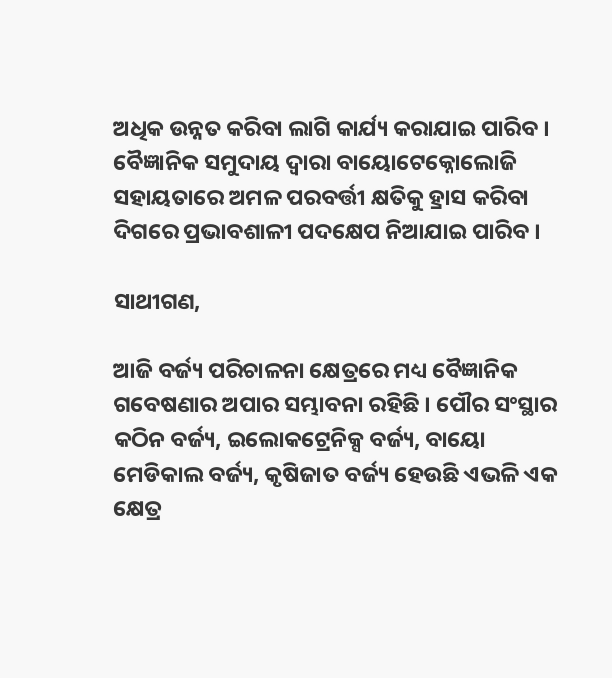ଅଧିକ ଉନ୍ନତ କରିବା ଲାଗି କାର୍ଯ୍ୟ କରାଯାଇ ପାରିବ । ବୈଜ୍ଞାନିକ ସମୁଦାୟ ଦ୍ୱାରା ବାୟୋଟେକ୍ନୋଲୋଜି ସହାୟତାରେ ଅମଳ ପରବର୍ତ୍ତୀ କ୍ଷତିକୁ ହ୍ରାସ କରିବା ଦିଗରେ ପ୍ରଭାବଶାଳୀ ପଦକ୍ଷେପ ନିଆଯାଇ ପାରିବ ।

ସାଥୀଗଣ,

ଆଜି ବର୍ଜ୍ୟ ପରିଚାଳନା କ୍ଷେତ୍ରରେ ମଧ୍ୟ ବୈଜ୍ଞାନିକ ଗବେଷଣାର ଅପାର ସମ୍ଭାବନା ରହିଛି । ପୌର ସଂସ୍ଥାର କଠିନ ବର୍ଜ୍ୟ, ଇଲୋକଟ୍ରେନିକ୍ସ ବର୍ଜ୍ୟ, ବାୟୋ ମେଡିକାଲ ବର୍ଜ୍ୟ, କୃଷିଜାତ ବର୍ଜ୍ୟ ହେଉଛି ଏଭଳି ଏକ କ୍ଷେତ୍ର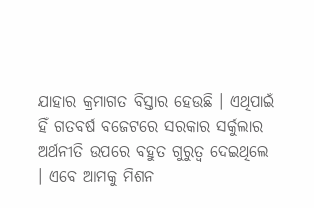ଯାହାର କ୍ରମାଗତ ବିସ୍ତାର ହେଉଛି । ଏଥିପାଇଁ ହିଁ ଗତବର୍ଷ ବଜେଟରେ ସରକାର ସର୍କୁଲାର ଅର୍ଥନୀତି ଉପରେ ବହୁତ ଗୁରୁତ୍ୱ ଦେଇଥିଲେ । ଏବେ ଆମକୁ ମିଶନ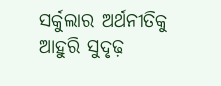ସର୍କୁଲାର ଅର୍ଥନୀତିକୁ ଆହୁରି ସୁଦୃଢ଼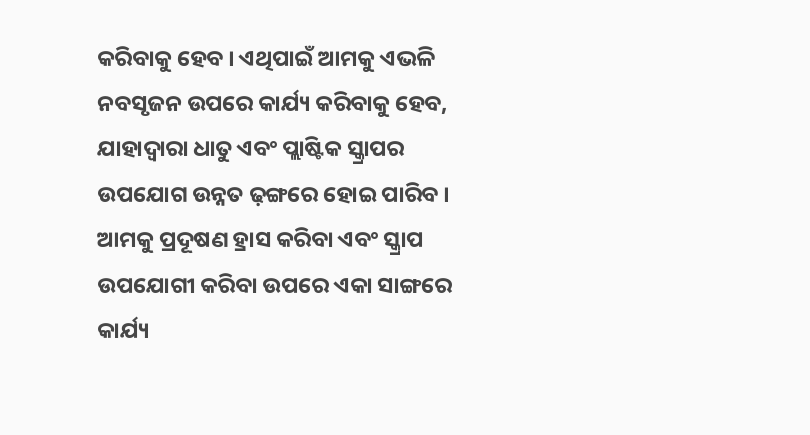କରିବାକୁ ହେବ । ଏଥିପାଇଁ ଆମକୁ ଏଭଳି ନବସୃଜନ ଉପରେ କାର୍ଯ୍ୟ କରିବାକୁ ହେବ, ଯାହାଦ୍ୱାରା ଧାତୁ ଏବଂ ପ୍ଲାଷ୍ଟିକ ସ୍କ୍ରାପର ଉପଯୋଗ ଉନ୍ନତ ଢ଼ଙ୍ଗରେ ହୋଇ ପାରିବ । ଆମକୁ ପ୍ରଦୂଷଣ ହ୍ରାସ କରିବା ଏବଂ ସ୍କ୍ରାପ ଉପଯୋଗୀ କରିବା ଉପରେ ଏକା ସାଙ୍ଗରେ କାର୍ଯ୍ୟ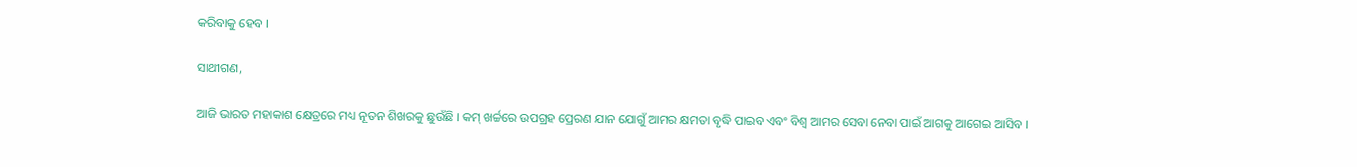କରିବାକୁ ହେବ ।

ସାଥୀଗଣ,

ଆଜି ଭାରତ ମହାକାଶ କ୍ଷେତ୍ରରେ ମଧ୍ୟ ନୂତନ ଶିଖରକୁ ଛୁଉଁଛି । କମ୍ ଖର୍ଚ୍ଚରେ ଉପଗ୍ରହ ପ୍ରେରଣ ଯାନ ଯୋଗୁଁ ଆମର କ୍ଷମତା ବୃଦ୍ଧି ପାଇବ ଏବଂ ବିଶ୍ୱ ଆମର ସେବା ନେବା ପାଇଁ ଆଗକୁ ଆଗେଇ ଆସିବ ।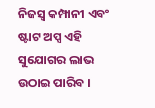ନିଜସ୍ୱ କମ୍ପାନୀ ଏବଂ ଷ୍ଟାଟ ଅପ୍ସ ଏହି ସୁଯୋଗର ଲାଭ ଉଠାଇ ପାରିବ ।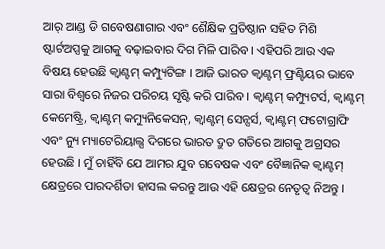ଆର୍ ଆଣ୍ଡ ଡି ଗବେଷଣାଗାର ଏବଂ ଶୈକ୍ଷିକ ପ୍ରତିଷ୍ଠାନ ସହିତ ମିଶି ଷ୍ଟାର୍ଟଅପ୍ସକୁ ଆଗକୁ ବଢ଼ାଇବାର ଦିଗ ମିଳି ପାରିବ । ଏହିପରି ଆଉ ଏକ ବିଷୟ ହେଉଛି କ୍ୱାଣ୍ଟମ୍ କମ୍ପ୍ୟୁଟିଙ୍ଗ । ଆଜି ଭାରତ କ୍ୱାଣ୍ଟମ୍ ଫ୍ରଣ୍ଟିୟର ଭାବେ ସାରା ବିଶ୍ୱରେ ନିଜର ପରିଚୟ ସୃଷ୍ଟି କରି ପାରିବ । କ୍ୱାଣ୍ଟମ୍ କମ୍ପ୍ୟୁଟର୍ସ, କ୍ୱାଣ୍ଟମ୍ କେମେଷ୍ଟ୍ରି, କ୍ୱାଣ୍ଟମ୍ କମ୍ୟୁନିକେସନ୍, କ୍ୱାଣ୍ଟମ୍ ସେନ୍ସର୍ସ, କ୍ୱାଣ୍ଟମ୍ ଫଟୋଗ୍ରାଫି ଏବଂ ନ୍ୟୁ ମ୍ୟାଟେରିୟାଲ୍ସ ଦିଗରେ ଭାରତ ଦ୍ରୁତ ଗତିରେ ଆଗକୁ ଅଗ୍ରସର ହେଉଛି । ମୁଁ ଚାହିଁବି ଯେ ଆମର ଯୁବ ଗବେଷକ ଏବଂ ବୈଜ୍ଞାନିକ କ୍ୱାଣ୍ଟମ୍ କ୍ଷେତ୍ରରେ ପାରଦର୍ଶିତା ହାସଲ କରନ୍ତୁ ଆଉ ଏହି କ୍ଷେତ୍ରର ନେତୃତ୍ୱ ନିଅନ୍ତୁ ।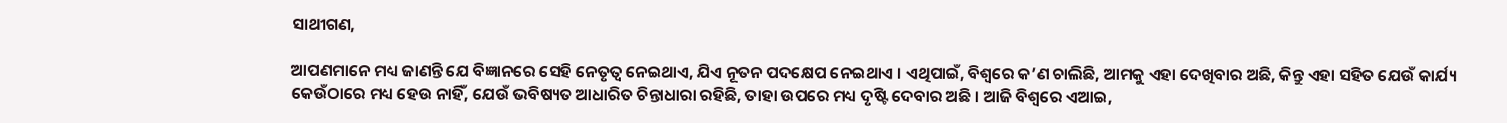ସାଥୀଗଣ,

ଆପଣମାନେ ମଧ୍ୟ ଜାଣନ୍ତି ଯେ ବିଜ୍ଞାନରେ ସେହି ନେତୃତ୍ୱ ନେଇଥାଏ, ଯିଏ ନୂତନ ପଦକ୍ଷେପ ନେଇଥାଏ । ଏଥିପାଇଁ, ବିଶ୍ୱରେ କ’ଣ ଚାଲିଛି, ଆମକୁ ଏହା ଦେଖିବାର ଅଛି, କିନ୍ତୁ ଏହା ସହିତ ଯେଉଁ କାର୍ଯ୍ୟ କେଉଁଠାରେ ମଧ୍ୟ ହେଉ ନାହିଁ, ଯେଉଁ ଭବିଷ୍ୟତ ଆଧାରିତ ଚିନ୍ତାଧାରା ରହିଛି, ତାହା ଉପରେ ମଧ୍ୟ ଦୃଷ୍ଟି ଦେବାର ଅଛି । ଆଜି ବିଶ୍ୱରେ ଏଆଇ,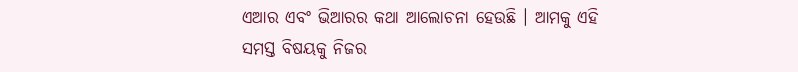ଏଆର ଏବଂ ଭିଆରର କଥା ଆଲୋଚନା ହେଉଛି । ଆମକୁ ଏହି ସମସ୍ତ ବିଷୟକୁ ନିଜର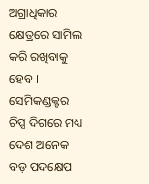ଅଗ୍ରାଧିକାର କ୍ଷେତ୍ରରେ ସାମିଲ କରି ରଖିବାକୁ ହେବ । ସେମିକଣ୍ଡକ୍ଟର ଚିପ୍ସ ଦିଗରେ ମଧ୍ୟ ଦେଶ ଅନେକ ବଡ଼ ପଦକ୍ଷେପ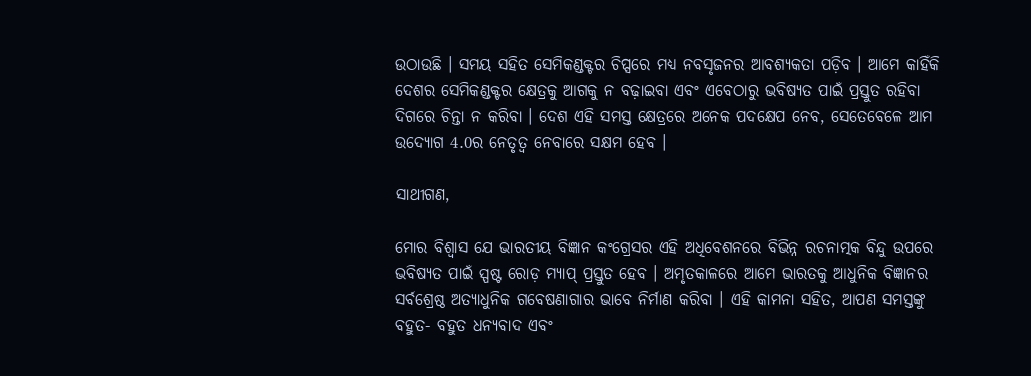ଉଠାଉଛି । ସମୟ ସହିତ ସେମିକଣ୍ଡକ୍ଟର ଚିପ୍ସରେ ମଧ୍ୟ ନବସୃଜନର ଆବଶ୍ୟକତା ପଡ଼ିବ । ଆମେ କାହିଁକି ଦେଶର ସେମିକଣ୍ଡକ୍ଟର କ୍ଷେତ୍ରକୁ ଆଗକୁ ନ ବଢ଼ାଇବା ଏବଂ ଏବେଠାରୁ ଭବିଷ୍ୟତ ପାଇଁ ପ୍ରସ୍ତୁତ ରହିବା ଦିଗରେ ଚିନ୍ତା ନ କରିବା । ଦେଶ ଏହି ସମସ୍ତ କ୍ଷେତ୍ରରେ ଅନେକ ପଦକ୍ଷେପ ନେବ, ସେତେବେଳେ ଆମ ଉଦ୍ୟୋଗ 4.0ର ନେତୃତ୍ୱ ନେବାରେ ସକ୍ଷମ ହେବ ।

ସାଥୀଗଣ,

ମୋର ବିଶ୍ୱାସ ଯେ ଭାରତୀୟ ବିଜ୍ଞାନ କଂଗ୍ରେସର ଏହି ଅଧିବେଶନରେ ବିଭିନ୍ନ ରଚନାତ୍ମକ ବିନ୍ଦୁ ଉପରେ ଭବିଷ୍ୟତ ପାଇଁ ସ୍ପଷ୍ଟ ରୋଡ଼ ମ୍ୟାପ୍ ପ୍ରସ୍ତୁତ ହେବ । ଅମୃତକାଳରେ ଆମେ ଭାରତକୁ ଆଧୁନିକ ବିଜ୍ଞାନର ସର୍ବଶ୍ରେଷ୍ଠ ଅତ୍ୟାଧୁନିକ ଗବେଷଣାଗାର ଭାବେ ନିର୍ମାଣ କରିବା । ଏହି କାମନା ସହିତ, ଆପଣ ସମସ୍ତଙ୍କୁ ବହୁତ- ବହୁତ ଧନ୍ୟବାଦ ଏବଂ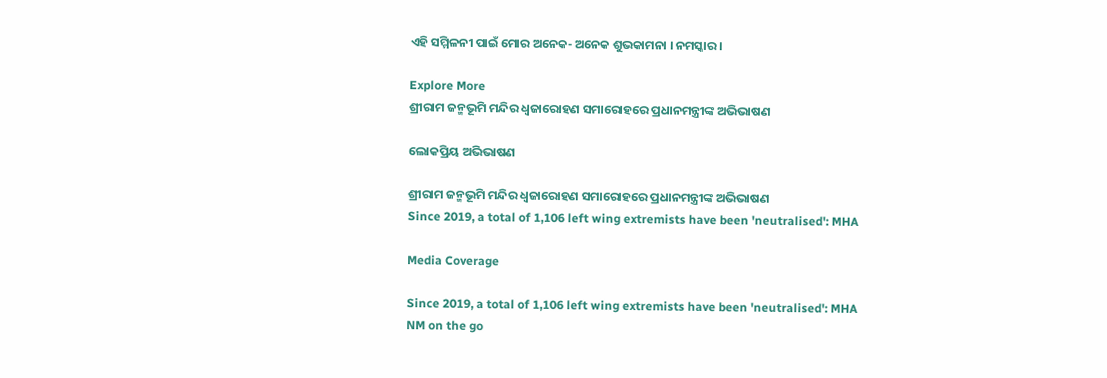ଏହି ସମ୍ମିଳନୀ ପାଇଁ ମୋର ଅନେକ- ଅନେକ ଶୁଭକାମନା । ନମସ୍କାର ।

Explore More
ଶ୍ରୀରାମ ଜନ୍ମଭୂମି ମନ୍ଦିର ଧ୍ଵଜାରୋହଣ ସମାରୋହରେ ପ୍ରଧାନମନ୍ତ୍ରୀଙ୍କ ଅଭିଭାଷଣ

ଲୋକପ୍ରିୟ ଅଭିଭାଷଣ

ଶ୍ରୀରାମ ଜନ୍ମଭୂମି ମନ୍ଦିର ଧ୍ଵଜାରୋହଣ ସମାରୋହରେ ପ୍ରଧାନମନ୍ତ୍ରୀଙ୍କ ଅଭିଭାଷଣ
Since 2019, a total of 1,106 left wing extremists have been 'neutralised': MHA

Media Coverage

Since 2019, a total of 1,106 left wing extremists have been 'neutralised': MHA
NM on the go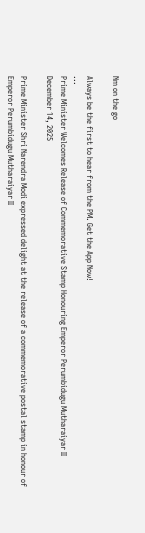Nm on the go

Always be the first to hear from the PM. Get the App Now!
...
Prime Minister Welcomes Release of Commemorative Stamp Honouring Emperor Perumbidugu Mutharaiyar II
December 14, 2025

Prime Minister Shri Narendra Modi expressed delight at the release of a commemorative postal stamp in honour of Emperor Perumbidugu Mutharaiyar II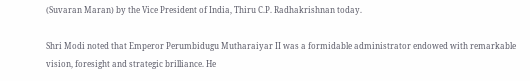(Suvaran Maran) by the Vice President of India, Thiru C.P. Radhakrishnan today.

Shri Modi noted that Emperor Perumbidugu Mutharaiyar II was a formidable administrator endowed with remarkable vision, foresight and strategic brilliance. He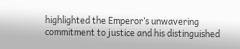highlighted the Emperor’s unwavering commitment to justice and his distinguished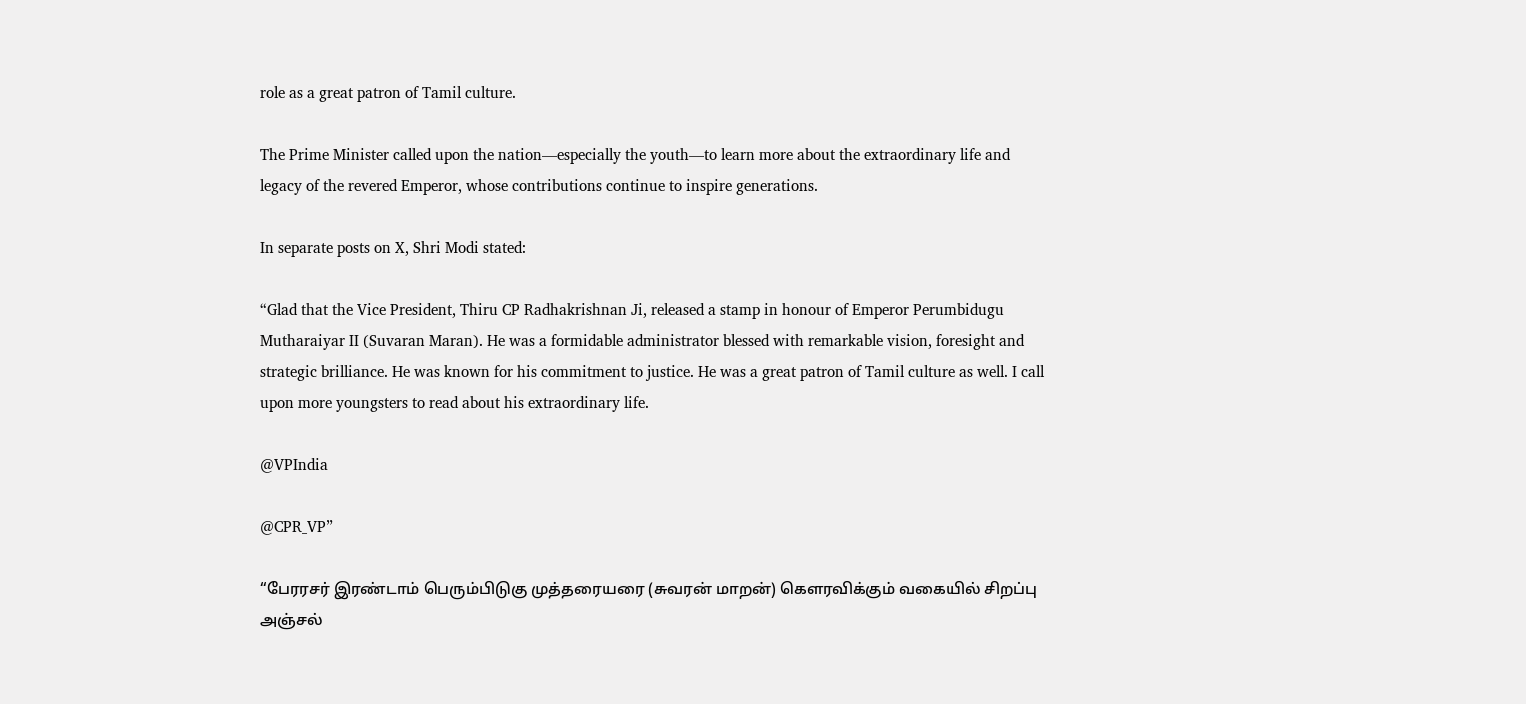role as a great patron of Tamil culture.

The Prime Minister called upon the nation—especially the youth—to learn more about the extraordinary life and legacy of the revered Emperor, whose contributions continue to inspire generations.

In separate posts on X, Shri Modi stated:

“Glad that the Vice President, Thiru CP Radhakrishnan Ji, released a stamp in honour of Emperor Perumbidugu Mutharaiyar II (Suvaran Maran). He was a formidable administrator blessed with remarkable vision, foresight and strategic brilliance. He was known for his commitment to justice. He was a great patron of Tamil culture as well. I call upon more youngsters to read about his extraordinary life.

@VPIndia

@CPR_VP”

“பேரரசர் இரண்டாம் பெரும்பிடுகு முத்தரையரை (சுவரன் மாறன்) கௌரவிக்கும் வகையில் சிறப்பு அஞ்சல்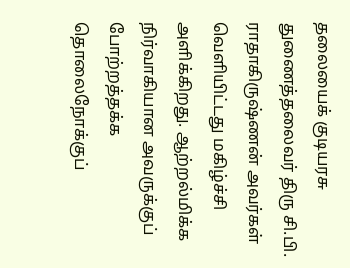தலையைக் குடியரசு துணைத்தலைவர் திரு சி.பி. ராதாகிருஷ்ணன் அவர்கள் வெளியிட்டது மகிழ்ச்சி அளிக்கிறது. ஆற்றல்மிக்க நிர்வாகியான அவருக்குப் போற்றத்தக்க தொலைநோக்குப்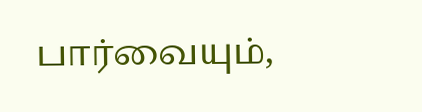பார்வையும்,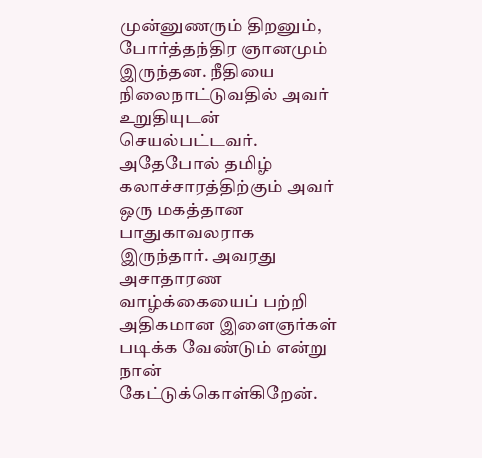முன்னுணரும் திறனும், போர்த்தந்திர ஞானமும் இருந்தன. நீதியை நிலைநாட்டுவதில் அவர் உறுதியுடன் செயல்பட்டவர். அதேபோல் தமிழ் கலாச்சாரத்திற்கும் அவர் ஒரு மகத்தான பாதுகாவலராக இருந்தார். அவரது அசாதாரண வாழ்க்கையைப் பற்றி அதிகமான இளைஞர்கள் படிக்க வேண்டும் என்று நான் கேட்டுக்கொள்கிறேன்.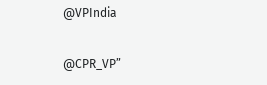@VPIndia

@CPR_VP”